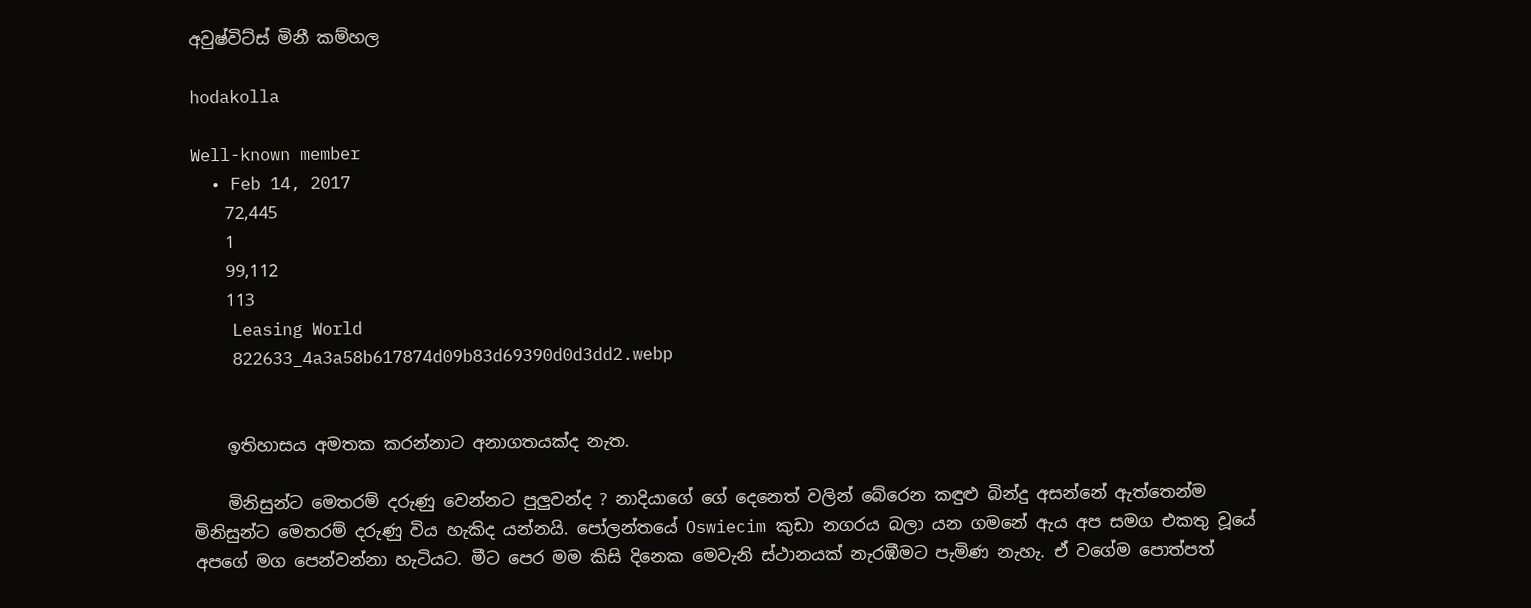අවුෂ්විට්ස් මිනී කම්හල

hodakolla

Well-known member
  • Feb 14, 2017
    72,445
    1
    99,112
    113
    Leasing World
    822633_4a3a58b617874d09b83d69390d0d3dd2.webp


    ඉතිහාසය අමතක කරන්නාට අනාගතයක්ද නැත.

    මිනිසුන්ට මෙතරම් දරුණු වෙන්නට පුලුවන්ද ? නාදියාගේ ගේ දෙනෙත් වලින් බේරෙන කඳුළු බින්දු අසන්නේ ඇත්තෙන්ම මිනිසුන්ට මෙතරම් දරුණු විය හැකිද යන්නයි. පෝලන්තයේ Oswiecim කුඩා නගරය බලා යන ගමනේ ඇය අප සමග එකතු වූයේ අපගේ මග පෙන්වන්නා හැටියට. මීට පෙර මම කිසි දිනෙක මෙවැනි ස්ථානයක් නැරඹීමට පැමිණ නැහැ. ඒ වගේම පොත්පත්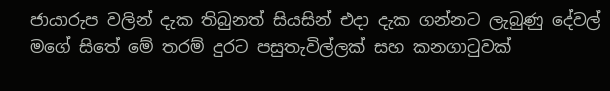ජායාරුප වලින් දැක තිබුනත් සියසින් එදා දැක ගන්නට ලැබුණු දේවල් මගේ සිතේ මේ තරම් දුරට පසුතැවිල්ලක් සහ කනගාටුවක්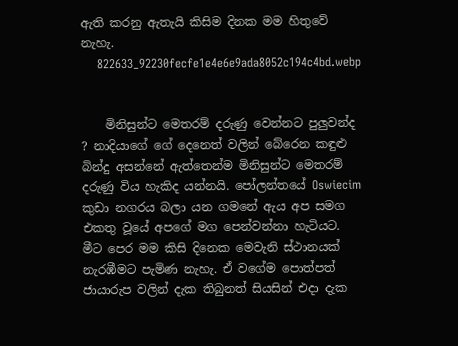ඇති කරනු ඇතැයි කිසිම දිනක මම හිතුවේ නැහැ.
    822633_92230fecfe1e4e6e9ada8052c194c4bd.webp


    මිනිසුන්ට මෙතරම් දරුණු වෙන්නට පුලුවන්ද ? නාදියාගේ ගේ දෙනෙත් වලින් බේරෙන කඳුළු බින්දු අසන්නේ ඇත්තෙන්ම මිනිසුන්ට මෙතරම් දරුණු විය හැකිද යන්නයි. පෝලන්තයේ Oswiecim කුඩා නගරය බලා යන ගමනේ ඇය අප සමග එකතු වූයේ අපගේ මග පෙන්වන්නා හැටියට. මීට පෙර මම කිසි දිනෙක මෙවැනි ස්ථානයක් නැරඹීමට පැමිණ නැහැ. ඒ වගේම පොත්පත් ජායාරුප වලින් දැක තිබුනත් සියසින් එදා දැක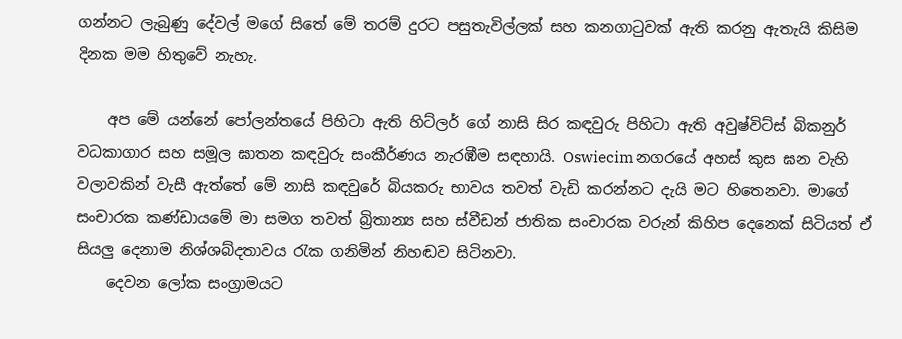ගන්නට ලැබුණු දේවල් මගේ සිතේ මේ තරම් දුරට පසුතැවිල්ලක් සහ කනගාටුවක් ඇති කරනු ඇතැයි කිසිම දිනක මම හිතුවේ නැහැ.

    අප මේ යන්නේ පෝලන්තයේ පිහිටා ඇති හිට්ලර් ගේ නාසි සිර කඳවුරු පිහිටා ඇති අවුෂ්විට්ස් බිකනුර් වධකාගාර සහ සමූල ඝාතන කඳවුරු සංකීර්ණය නැරඹීම සඳහායි. Oswiecim නගරයේ අහස් කුස ඝන වැහි වලාවකින් වැසී ඇත්තේ මේ නාසි කඳවුරේ බියකරු භාවය තවත් වැඩි කරන්නට දැයි මට හිතෙනවා. මාගේ සංචාරක කණ්ඩායමේ මා සමග තවත් බ්‍රිතාන්‍ය සහ ස්වීඩන් ජාතික සංචාරක වරුන් කිහිප දෙනෙක් සිටියත් ඒ සියලු දෙනාම නිශ්ශබ්දතාවය රැක ගනිමින් නිහඬව සිටිනවා.
    දෙවන ලෝක සංග්‍රාමයට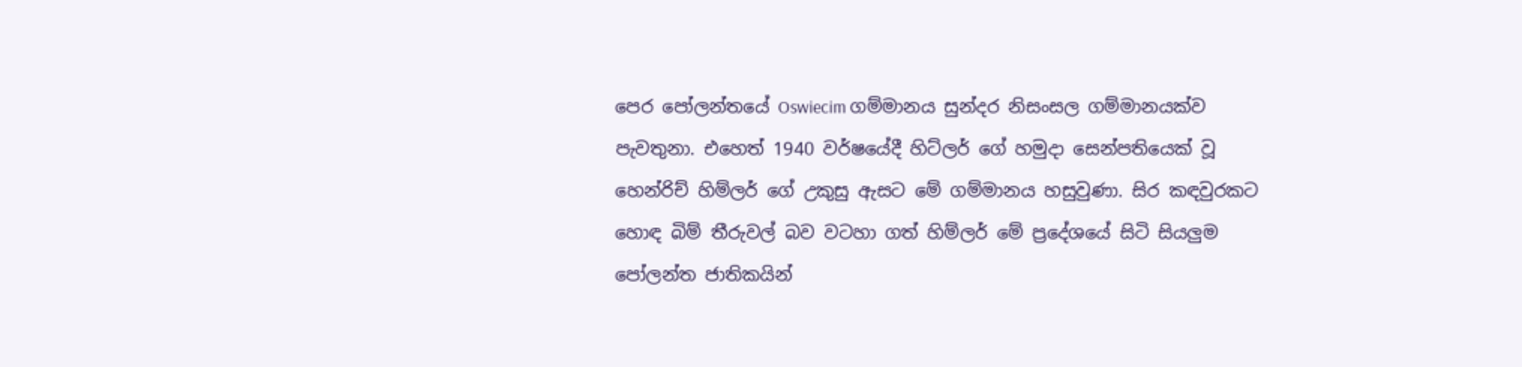පෙර පෝලන්තයේ Oswiecim ගම්මානය සුන්දර නිසංසල ගම්මානයක්ව පැවතුනා. එහෙත් 1940 වර්ෂයේදී හිට්ලර් ගේ හමුදා සෙන්පතියෙක් වූ හෙන්රිච් හිම්ලර් ගේ උකුසු ඇසට මේ ගම්මානය හසුවුණා. සිර කඳවුරකට හොඳ බිම් තීරුවල් බව වටහා ගත් හිම්ලර් මේ ප්‍රදේශයේ සිටි සියලුම පෝලන්ත ජාතිකයින්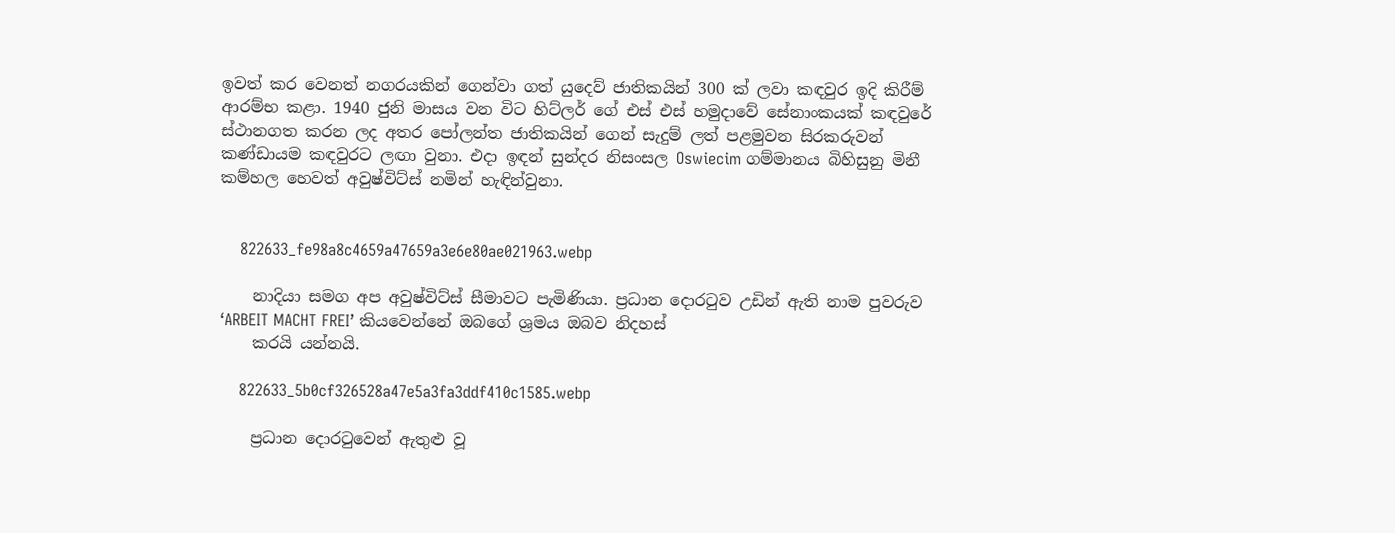ඉවත් කර වෙනත් නගරයකින් ගෙන්වා ගත් යුදෙව් ජාතිකයින් 300 ක් ලවා කඳවුර ඉදි කිරීම් ආරම්භ කළා. 1940 ජුනි මාසය වන විට හිට්ලර් ගේ එස් එස් හමුදාවේ සේනාංකයක් කඳවුරේ ස්ථානගත කරන ලද අතර පෝලන්ත ජාතිකයින් ගෙන් සැදුම් ලත් පළමුවන සිරකරුවන් කණ්ඩායම කඳවුරට ලඟා වුනා. එදා ඉඳන් සුන්දර නිසංසල Oswiecim ගම්මානය බිහිසුනු මිනී කම්හල හෙවත් අවුෂ්විට්ස් නමින් හැඳින්වුනා.


    822633_fe98a8c4659a47659a3e6e80ae021963.webp

    නාදියා සමග අප අවුෂ්විට්ස් සීමාවට පැමිණියා. ප්‍රධාන දොරටුව උඩින් ඇති නාම පුවරුව ‘ARBEIT MACHT FREI’ කියවෙන්නේ ඔබගේ ශ්‍රමය ඔබව නිදහස්
    කරයි යන්නයි.

    822633_5b0cf326528a47e5a3fa3ddf410c1585.webp

    ප්‍රධාන දොරටුවෙන් ඇතුළු වූ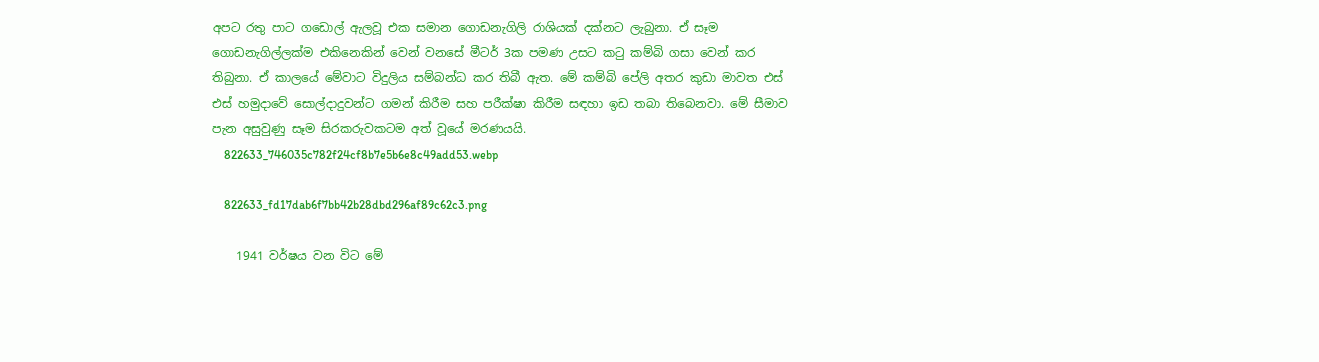අපට රතු පාට ගඩොල් ඇලවූ එක සමාන ගොඩනැගිලි රාශියක් දක්නට ලැබුනා. ඒ සෑම ගොඩනැගිල්ලක්ම එකිනෙකින් වෙන් වනසේ මීටර් 3ක පමණ උසට කටු කම්බි ගසා වෙන් කර තිබුනා. ඒ කාලයේ මේවාට විදුලිය සම්බන්ධ කර තිබී ඇත. මේ කම්බි පේලි අතර කුඩා මාවත එස් එස් හමුදාවේ සොල්දාදුවන්ට ගමන් කිරීම සහ පරීක්ෂා කිරීම සඳහා ඉඩ තබා තිබෙනවා. මේ සීමාව පැන අසුවුණු සෑම සිරකරුවකටම අත් වූයේ මරණයයි.
    822633_746035c782f24cf8b7e5b6e8c49add53.webp

    822633_fd17dab6f7bb42b28dbd296af89c62c3.png

    1941 වර්ෂය වන විට මේ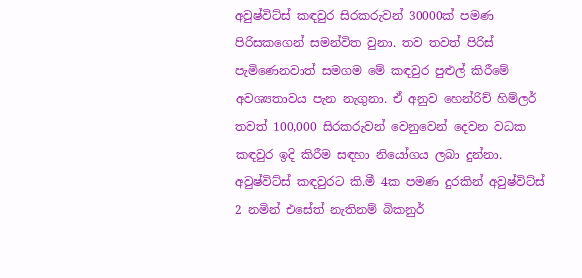අවුෂ්විට්ස් කඳවුර සිරකරුවන් 30000ක් පමණ පිරිසකගෙන් සමන්විත වුනා. තව තවත් පිරිස් පැමිණෙනවාත් සමගම මේ කඳවුර පුළුල් කිරීමේ අවශ්‍යතාවය පැන නැගුනා. ඒ අනුව හෙන්රිච් හිම්ලර් තවත් 100,000 සිරකරුවන් වෙනුවෙන් දෙවන වධක කඳවුර ඉදි කිරීම සඳහා නියෝගය ලබා දුන්නා. අවුෂ්විට්ස් කඳවුරට කි.මී 4ක පමණ දුරකින් අවුෂ්විට්ස් 2 නමින් එසේත් නැතිනම් බිකනුර්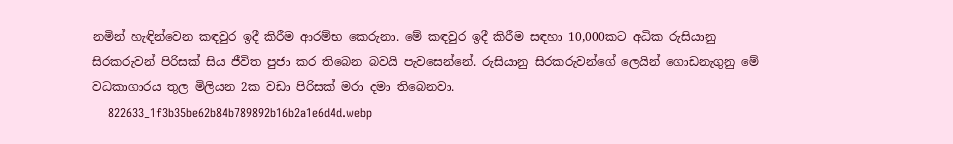නමින් හැඳින්වෙන කඳවුර ඉදී කිරීම ආරම්භ කෙරුනා. මේ කඳවුර ඉදී කිරීම සඳහා 10,000කට අධික රුසියානු සිරකරුවන් පිරිසක් සිය ජීවිත පුජා කර තිබෙන බවයි පැවසෙන්නේ. රුසියානු සිරකරුවන්ගේ ලෙයින් ගොඩනැගුනු මේ වධකාගාරය තුල මිලියන 2ක වඩා පිරිසක් මරා දමා තිබෙනවා.
    822633_1f3b35be62b84b789892b16b2a1e6d4d.webp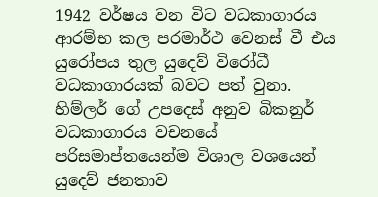1942 වර්ෂය වන විට වධකාගාරය ආරම්භ කල පරමාර්ථ වෙනස් වී එය යුරෝපය තුල යුදෙව් විරෝධී වධකාගාරයක් බවට පත් වුනා. හිම්ලර් ගේ උපදෙස් අනුව බිකනුර් වධකාගාරය වචනයේ පරිසමාප්තයෙන්ම විශාල වශයෙන් යුදෙව් ජනතාව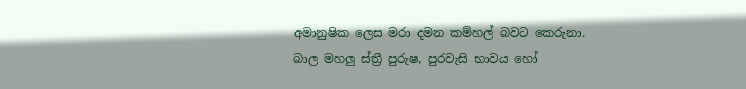අමානුෂික ලෙස මරා දමන කම්හල් බවට කෙරුනා. බාල මහලු ස්ත්‍රී පුරුෂ, පුරවැසි භාවය හෝ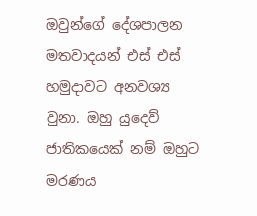ඔවුන්ගේ දේශපාලන මතවාදයන් එස් එස් හමුදාවට අනවශ්‍ය වුනා. ඔහු යුදෙව් ජාතිකයෙක් නම් ඔහුට මරණය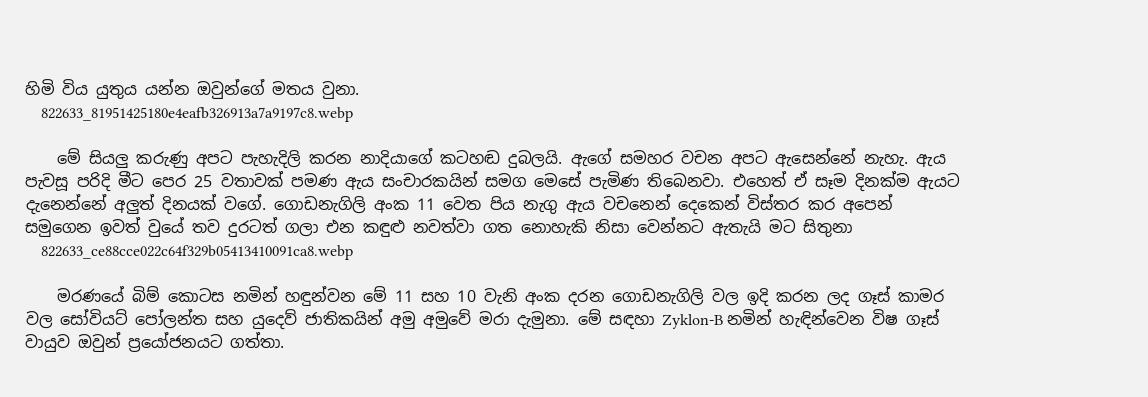හිමි විය යුතුය යන්න ඔවුන්ගේ මතය වුනා.
    822633_81951425180e4eafb326913a7a9197c8.webp

    මේ සියලු කරුණු අපට පැහැදිලි කරන නාදියාගේ කටහඬ දුබලයි. ඇගේ සමහර වචන අපට ඇසෙන්නේ නැහැ. ඇය පැවසූ පරිදි මීට පෙර 25 වතාවක් පමණ ඇය සංචාරකයින් සමග මෙසේ පැමිණ තිබෙනවා. එහෙත් ඒ සෑම දිනක්ම ඇයට දැනෙන්නේ අලුත් දිනයක් වගේ. ගොඩනැගිලි අංක 11 වෙත පිය නැගු ඇය වචනෙන් දෙකෙන් විස්තර කර අපෙන් සමුගෙන ඉවත් වුයේ තව දුරටත් ගලා එන කඳුළු නවත්වා ගත නොහැකි නිසා වෙන්නට ඇතැයි මට සිතුනා
    822633_ce88cce022c64f329b05413410091ca8.webp

    මරණයේ බිම් කොටස නමින් හඳුන්වන මේ 11 සහ 10 වැනි අංක දරන ගොඩනැගිලි වල ඉදි කරන ලද ගෑස් කාමර වල සෝවියට් පෝලන්ත සහ යුදෙව් ජාතිකයින් අමු අමුවේ මරා දැමුනා. මේ සඳහා Zyklon-B නමින් හැඳින්වෙන විෂ ගෑස් වායුව ඔවුන් ප්‍රයෝජනයට ගත්තා.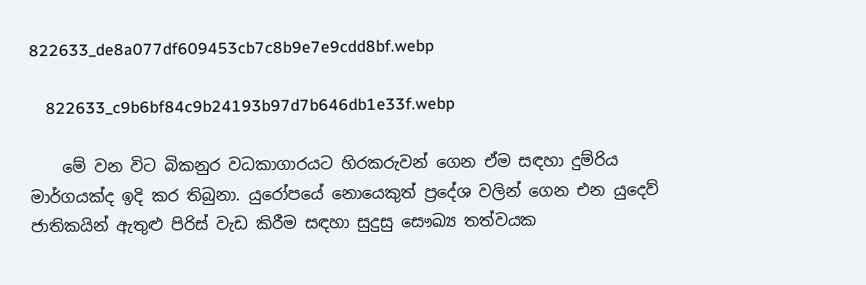822633_de8a077df609453cb7c8b9e7e9cdd8bf.webp

    822633_c9b6bf84c9b24193b97d7b646db1e33f.webp

    මේ වන විට බිකනුර වධකාගාරයට හිරකරුවන් ගෙන ඒම සඳහා දුම්රිය මාර්ගයක්ද ඉදි කර තිබුනා. යුරෝපයේ නොයෙකුත් ප්‍රදේශ වලින් ගෙන එන යුදෙව් ජාතිකයින් ඇතුළු පිරිස් වැඩ කිරීම සඳහා සුදුසු සෞඛ්‍ය තත්වයක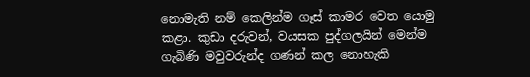නොමැති නම් කෙලින්ම ගෑස් කාමර වෙත යොමු කළා. කුඩා දරුවන්, වයසක පුද්ගලයින් මෙන්ම ගැබිණි මවුවරුන්ද ගණන් කල නොහැකි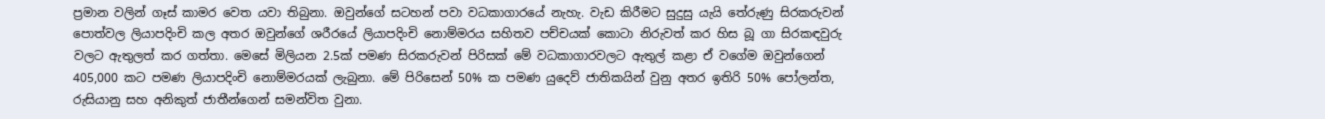ප්‍රමාන වලින් ගෑස් කාමර වෙත යවා තිබුනා. ඔවුන්ගේ සටහන් පවා වධකාගාරයේ නැහැ. වැඩ කිරීමට සුදුසු යැයි තේරුණු සිරකරුවන් පොත්වල ලියාපදිංචි කල අතර ඔවුන්ගේ ශරීරයේ ලියාපදිංචි නොම්මරය සහිතව පච්චයක් කොටා නිරුවත් කර හිස බූ ගා සිරකඳවුරු වලට ඇතුලත් කර ගත්තා. මෙසේ මිලියන 2.5ක් පමණ සිරකරුවන් පිරිසක් මේ වධකාගාරවලට ඇතුල් කළා ඒ වගේම ඔවුන්ගෙන් 405,000 කට පමණ ලියාපදිංචි නොම්මරයක් ලැබුනා. මේ පිරිසෙන් 50% ක පමණ යුදෙව් ජාතිකයින් වුනු අතර ඉතිරි 50% පෝලන්ත, රුසියානු සහ අනිකුත් ජාතීන්ගෙන් සමන්විත වුනා.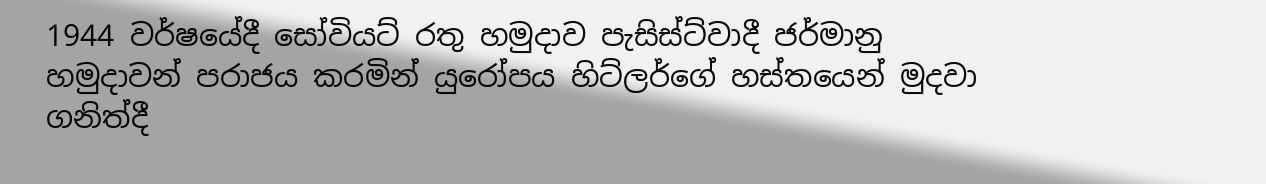1944 වර්ෂයේදී සෝවියට් රතු හමුදාව පැසිස්ට්වාදී ජර්මානු හමුදාවන් පරාජය කරමින් යුරෝපය හිට්ලර්ගේ හස්තයෙන් මුදවා ගනිත්දී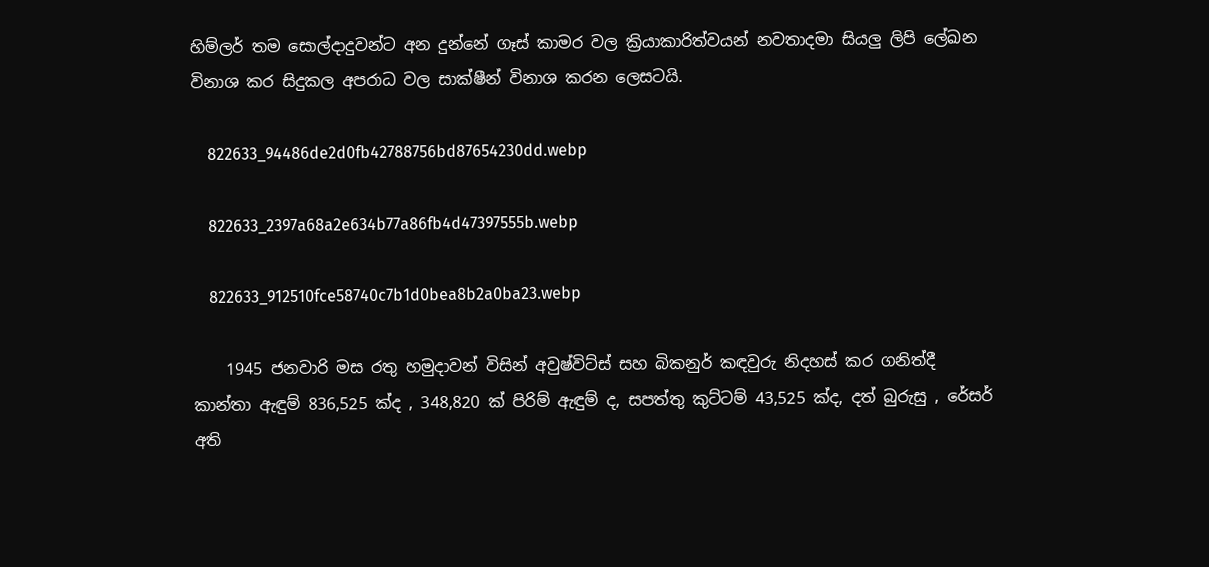හිම්ලර් තම සොල්දාදුවන්ට අන දුන්නේ ගෑස් කාමර වල ක්‍රියාකාරිත්වයන් නවතාදමා සියලු ලිපි ලේඛන විනාශ කර සිදුකල අපරාධ වල සාක්ෂීන් විනාශ කරන ලෙසටයි.

    822633_94486de2d0fb42788756bd87654230dd.webp

    822633_2397a68a2e634b77a86fb4d47397555b.webp

    822633_912510fce58740c7b1d0bea8b2a0ba23.webp

    1945 ජනවාරි මස රතු හමුදාවන් විසින් අවුෂ්විට්ස් සහ බිකනුර් කඳවුරු නිදහස් කර ගනිත්දී කාන්තා ඇඳුම් 836,525 ක්ද , 348,820 ක් පිරිම් ඇඳුම් ද, සපත්තු කුට්ටම් 43,525 ක්ද, දත් බුරුසු , රේසර් අති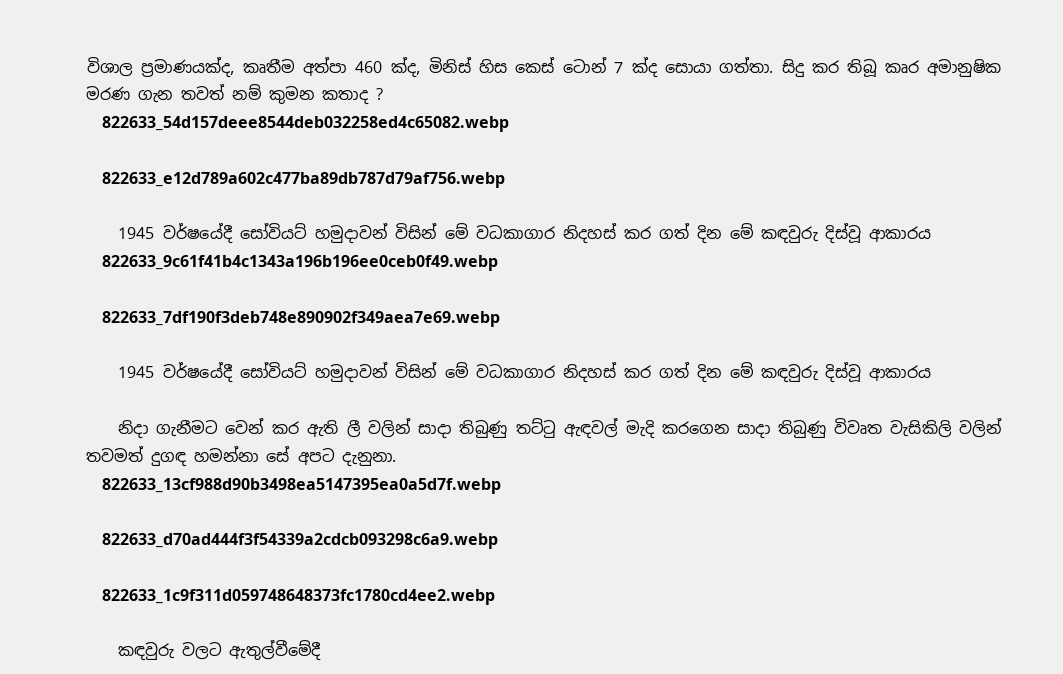විශාල ප්‍රමාණයක්ද, කෘතීම අත්පා 460 ක්ද, මිනිස් හිස කෙස් ටොන් 7 ක්ද සොයා ගත්තා. සිදු කර තිබූ කෘර අමානුෂික මරණ ගැන තවත් නම් කුමන කතාද ?
    822633_54d157deee8544deb032258ed4c65082.webp

    822633_e12d789a602c477ba89db787d79af756.webp

    1945 වර්ෂයේදී සෝවියට් හමුදාවන් විසින් මේ වධකාගාර නිදහස් කර ගත් දින මේ කඳවුරු දිස්වූ ආකාරය
    822633_9c61f41b4c1343a196b196ee0ceb0f49.webp

    822633_7df190f3deb748e890902f349aea7e69.webp

    1945 වර්ෂයේදී සෝවියට් හමුදාවන් විසින් මේ වධකාගාර නිදහස් කර ගත් දින මේ කඳවුරු දිස්වූ ආකාරය

    නිදා ගැනීමට වෙන් කර ඇති ලී වලින් සාදා තිබුණු තට්ටු ඇඳවල් මැදි කරගෙන සාදා තිබුණු විවෘත වැසිකිලි වලින් තවමත් දුගඳ හමන්නා සේ අපට දැනුනා.
    822633_13cf988d90b3498ea5147395ea0a5d7f.webp

    822633_d70ad444f3f54339a2cdcb093298c6a9.webp

    822633_1c9f311d059748648373fc1780cd4ee2.webp

    කඳවුරු වලට ඇතුල්වීමේදී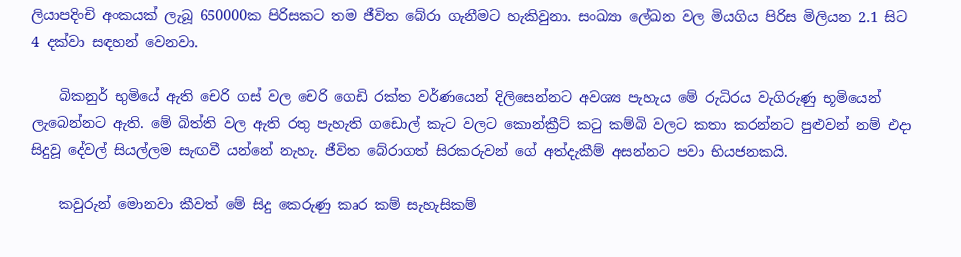ලියාපදිංචි අංකයක් ලැබූ 650000ක පිරිසකට තම ජීවිත බේරා ගැනීමට හැකිවුනා. සංඛ්‍යා ලේඛන වල මියගිය පිරිස මිලියන 2.1 සිට 4 දක්වා සඳහන් වෙනවා.

    බිකනුර් භුමියේ ඇති චෙරි ගස් වල චෙරි ගෙඩි රක්ත වර්ණයෙන් දිලිසෙන්නට අවශ්‍ය පැහැය මේ රුධිරය වැගිරුණු භූමියෙන් ලැබෙන්නට ඇති. මේ බිත්ති වල ඇති රතු පැහැති ගඩොල් කැට වලට කොන්ක්‍රීට් කටු කම්බි වලට කතා කරන්නට පුළුවන් නම් එදා සිදුවූ දේවල් සියල්ලම සැඟවී යන්නේ නැහැ. ජීවිත බේරාගත් සිරකරුවන් ගේ අත්දැකීම් අසන්නට පවා භියජනකයි.

    කවුරුන් මොනවා කීවත් මේ සිදු කෙරුණු කෘර කම් සැහැසිකම්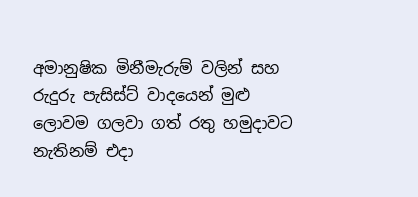අමානුෂික මිනීමැරුම් වලින් සහ රුදුරු පැසිස්ට් වාදයෙන් මුළු ලොවම ගලවා ගත් රතු හමුදාවට නැතිනම් එදා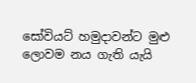සෝවියට් හමුදාවන්ට මුළු ලොවම නය ගැති යැයි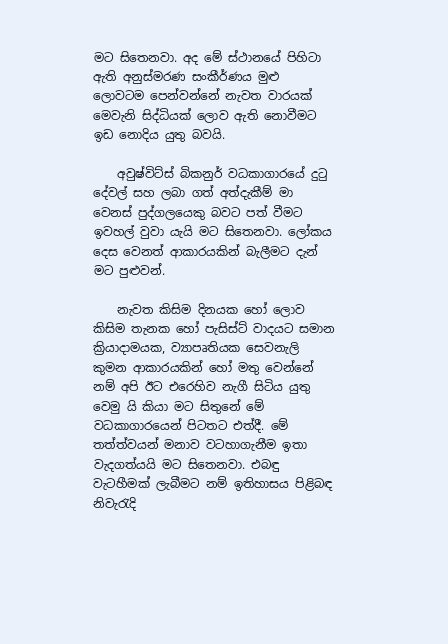මට සිතෙනවා. අද මේ ස්ථානයේ පිහිටා ඇති අනුස්මරණ සංකීර්ණය මුළු ලොවටම පෙන්වන්නේ නැවත වාරයක් මෙවැනි සිද්ධියක් ලොව ඇති නොවීමට ඉඩ නොදිය යුතු බවයි.

    අවුෂ්විට්ස් බිකනුර් වධකාගාරයේ දුටු දේවල් සහ ලබා ගත් අත්දැකීම් මා වෙනස් පුද්ගලයෙකු බවට පත් වීමට ඉවහල් වුවා යැයි මට සිතෙනවා. ලෝකය දෙස වෙනත් ආකාරයකින් බැලීමට දැන් මට පුළුවන්.

    නැවත කිසිම දිනයක හෝ ලොව කිසිම තැනක හෝ පැසිස්ට් වාදයට සමාන ක්‍රියාදාමයක, ව්‍යාපෘතියක සෙවනැලි කුමන ආකාරයකින් හෝ මතු වෙන්නේ නම් අපි ඊට එරෙහිව නැගී සිටිය යුතු වෙමු යි කියා මට සිතුනේ මේ වධකාගාරයෙන් පිටතට එත්දී. මේ තත්ත්වයන් මනාව වටහාගැනීම ඉතා වැදගත්යයි මට සිතෙනවා. එබඳු වැටහීමක් ලැබීමට නම් ඉතිහාසය පිළිබඳ නිවැරැදි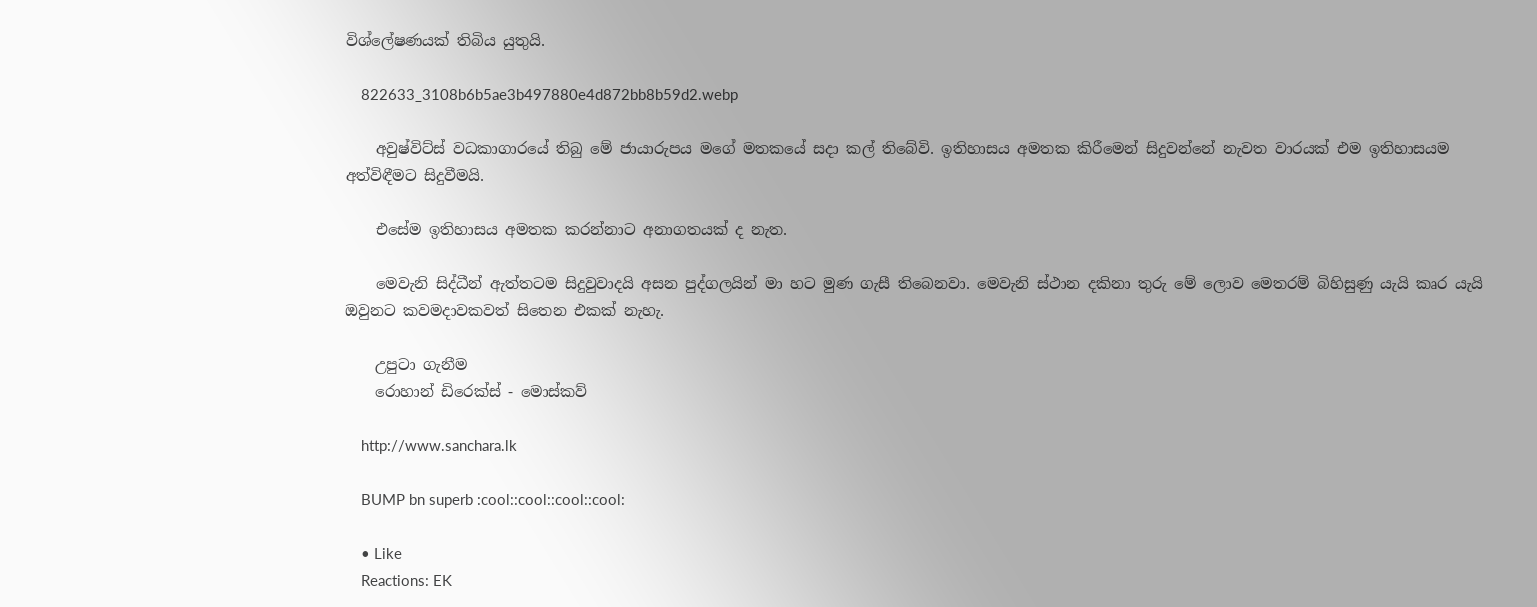විශ්ලේෂණයක් තිබිය යුතුයි.

    822633_3108b6b5ae3b497880e4d872bb8b59d2.webp

    අවුෂ්විට්ස් වධකාගාරයේ තිබු මේ ජායාරුපය මගේ මතකයේ සදා කල් තිබේවි. ඉතිහාසය අමතක කිරීමෙන් සිදුවන්නේ නැවත වාරයක් එම ඉතිහාසයම අත්විඳීමට සිදුවීමයි.

    එසේම ඉතිහාසය අමතක කරන්නාට අනාගතයක් ද නැත.

    මෙවැනි සිද්ධීන් ඇත්තටම සිදුවුවාදයි අසන පුද්ගලයින් මා හට මුණ ගැසී තිබෙනවා. මෙවැනි ස්ථාන දකිනා තුරු මේ ලොව මෙතරම් බිහිසුණු යැයි කෘර යැයි ඔවුනට කවමදාවකවත් සිතෙන එකක් නැහැ.

    උපුටා ගැනීම
    රොහාන් ඩිරෙක්ස් - මොස්කව්

    http://www.sanchara.lk

    BUMP bn superb :cool::cool::cool::cool:

    • Like
    Reactions: EK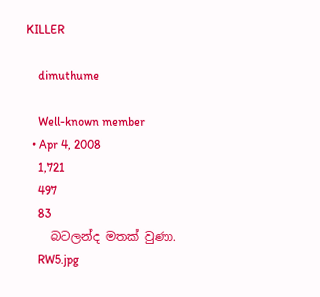KILLER

    dimuthume

    Well-known member
  • Apr 4, 2008
    1,721
    497
    83
    බටලන්ද මතක් වුණා.
    RW5.jpg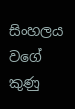සිංහලය වගේ කුණු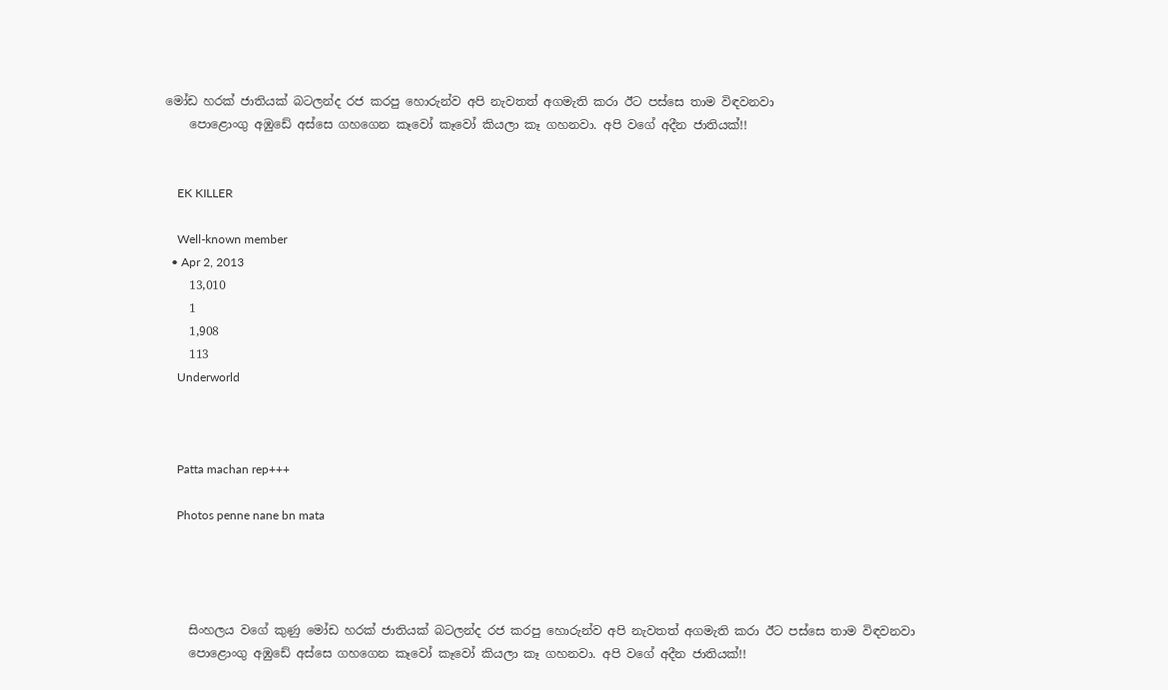මෝඩ හරක් ජාතියක් බටලන්ද රජ කරපු හොරුන්ව අපි නැවතත් අගමැති කරා ඊට පස්සෙ තාම විඳවනවා
    පොළොංගු අඹුඩේ අස්සෙ ගහගෙන කෑවෝ කෑවෝ කියලා කෑ ගහනවා. අපි වගේ අදීන ජාතියක්!!


    EK KILLER

    Well-known member
  • Apr 2, 2013
    13,010
    1
    1,908
    113
    Underworld



    Patta machan rep+++

    Photos penne nane bn mata




    සිංහලය වගේ කුණු මෝඩ හරක් ජාතියක් බටලන්ද රජ කරපු හොරුන්ව අපි නැවතත් අගමැති කරා ඊට පස්සෙ තාම විඳවනවා
    පොළොංගු අඹුඩේ අස්සෙ ගහගෙන කෑවෝ කෑවෝ කියලා කෑ ගහනවා. අපි වගේ අදීන ජාතියක්!!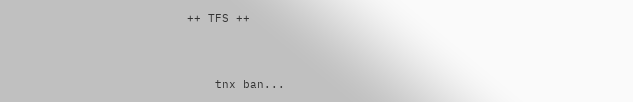++ TFS ++


    tnx ban...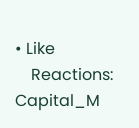• Like
    Reactions: Capital_M